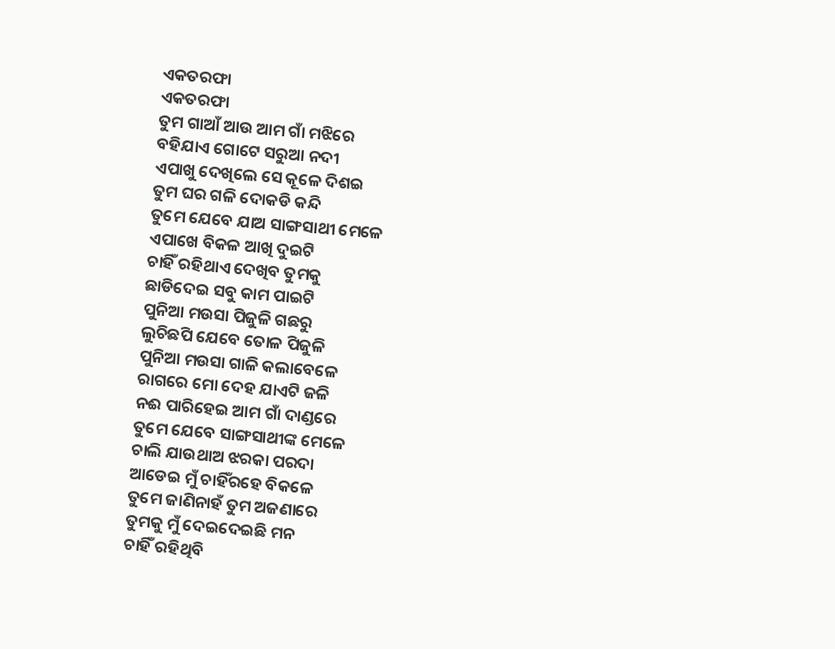ଏକତରଫା
ଏକତରଫା
ତୁମ ଗାଆଁ ଆଉ ଆମ ଗାଁ ମଝିରେ
ବହିଯାଏ ଗୋଟେ ସରୁଆ ନଦୀ
ଏପାଖୁ ଦେଖିଲେ ସେ କୂଳେ ଦିଶଇ
ତୁମ ଘର ଗଳି ଦୋକଡି କନ୍ଦି
ତୁମେ ଯେବେ ଯାଅ ସାଙ୍ଗସାଥୀ ମେଳେ
ଏପାଖେ ବିକଳ ଆଖି ଦୁଇଟି
ଚାହିଁ ରହିଥାଏ ଦେଖିବ ତୁମକୁ
ଛାଡିଦେଇ ସବୁ କାମ ପାଇଟି
ପୁନିଆ ମଉସା ପିଜୁଳି ଗଛରୁ
ଲୁଚିଛପି ଯେବେ ତୋଳ ପିଜୁଳି
ପୁନିଆ ମଉସା ଗାଳି କଲାବେଳେ
ରାଗରେ ମୋ ଦେହ ଯାଏଟି ଜଳି
ନଈ ପାରିହେଇ ଆମ ଗାଁ ଦାଣ୍ଡରେ
ତୁମେ ଯେବେ ସାଙ୍ଗସାଥୀଙ୍କ ମେଳେ
ଚାଲି ଯାଉଥାଅ ଝରକା ପରଦା
ଆଡେଇ ମୁଁ ଚାହିଁରହେ ବିକଳେ
ତୁମେ ଜାଣିନାହଁ ତୁମ ଅଜଣାରେ
ତୁମକୁ ମୁଁ ଦେଇଦେଇଛି ମନ
ଚାହିଁ ରହିଥିବି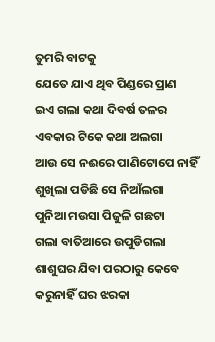ତୁମରି ବାଟକୁ
ଯେତେ ଯାଏ ଥିବ ପିଣ୍ଡରେ ପ୍ରାଣ
ଇଏ ଗଲା କଥା ଦିବର୍ଷ ତଳର
ଏବକାର ଟିକେ କଥା ଅଲଗା
ଆଉ ସେ ନଈରେ ପାଣିଟୋପେ ନାହିଁ
ଶୁଖିଲା ପଡିଛି ସେ ନିଆଁଲଗା
ପୁନିଆ ମଉସା ପିଜୁଳି ଗଛଟା
ଗଲା ବାତିଆରେ ଉପୁଡିଗଲା
ଶାଶୁଘର ଯିବା ପରଠାରୁ କେବେ
କରୁନାହିଁ ଘର ଝରକା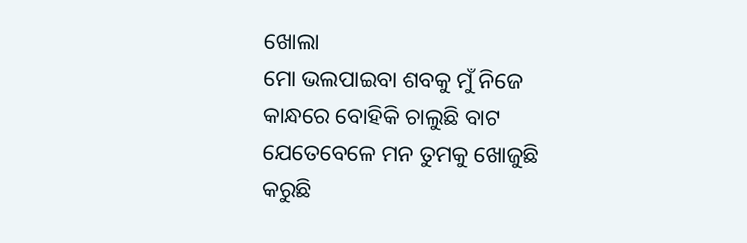ଖୋଲା
ମୋ ଭଲପାଇବା ଶବକୁ ମୁଁ ନିଜେ
କାନ୍ଧରେ ବୋହିକି ଚାଲୁଛି ବାଟ
ଯେତେବେଳେ ମନ ତୁମକୁ ଖୋଜୁଛି
କରୁଛି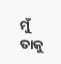ମୁଁ ତାକୁ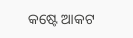କଷ୍ଟେ ଆକଟ